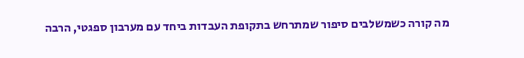מה קורה כשמשלבים סיפור שמתרחש בתקופת העבדות ביחד עם מערבון ספגטי, הרבה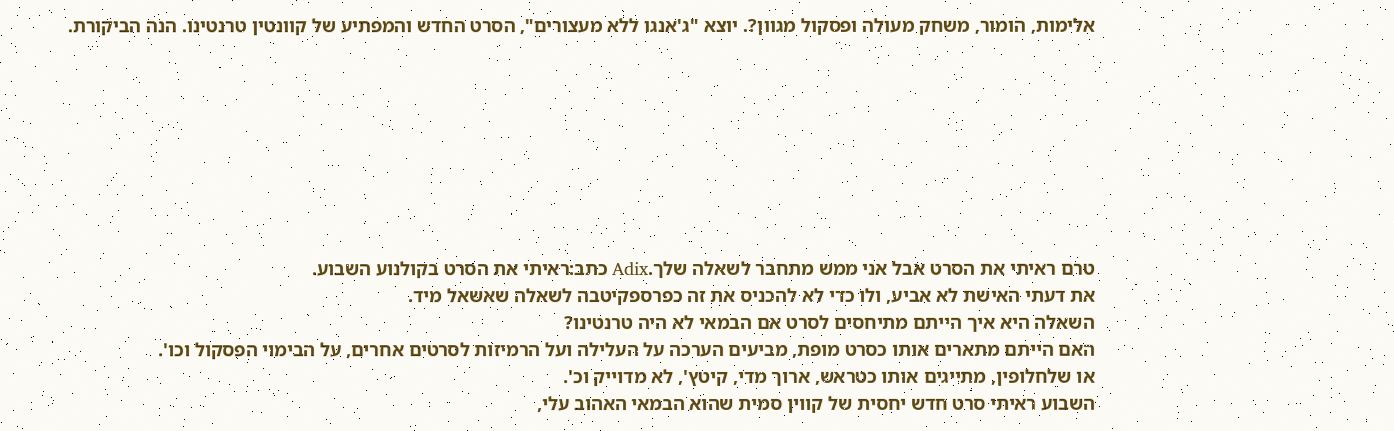אלימות, הומור, משחק מעולה ופסקול מגוון?. יוצא "ג'אנגו ללא מעצורים", הסרט החדש והמפתיע של קוונטין טרנטינו. הנה הביקורת.








טרם ראיתי את הסרט אבל אני ממש מתחבר לשאלה שלך.Adix כתב:ראיתי את הסרט בקולנוע השבוע.
את דעתי האישת לא אביע, ולו כדי לא להכניס את זה כפרספקיטבה לשאלה שאשאל מיד.
השאלה היא איך הייתם מתיחסים לסרט אם הבמאי לא היה טרנטינו?
האם הייתם מתארים אותו כסרט מופת, מביעים הערכה על העלילה ועל הרמיזות לסרטים אחרים, על הבימוי הפסקול וכו'.
או שלחלופין, מתייגים אותו כטראש, ארוך מדי, קיטץ', לא מדוייק וכ'.
השבוע ראיתי סרט חדש יחסית של קווין סמית שהוא הבמאי האהוב עלי,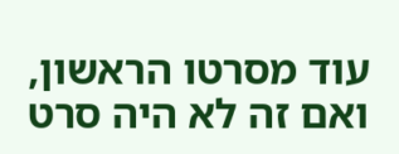עוד מסרטו הראשון, ואם זה לא היה סרט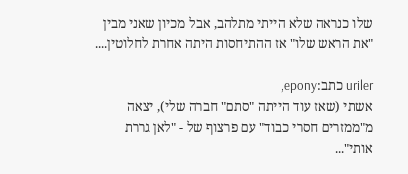שלו כנראה שלא הייתי מתלהב, אבל מכיון שאני מבין "את הראש שלו" אז ההתיחסות היתה אחרת לחלוטין....

uriler כתב:epony,
אשתי (שאז עוד הייתה "סתם" חברה שלי), יצאה מ"ממזרים חסרי כבוד" עם פרצוף של - "לאן גררת אותי"...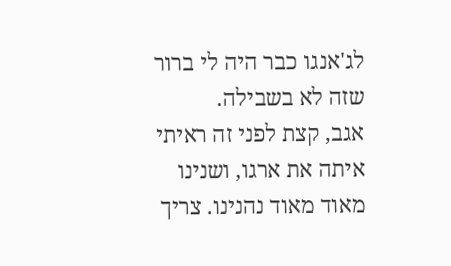לג'אנגו כבר היה לי ברור שזה לא בשבילה.
אגב, קצת לפני זה ראיתי איתה את ארגו, ושנינו מאוד מאוד נהנינו. צריך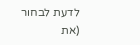לדעת לבחור (את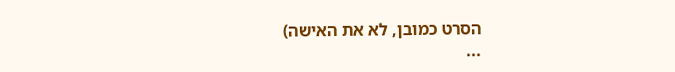הסרט כמובן, לא את האישה)
...